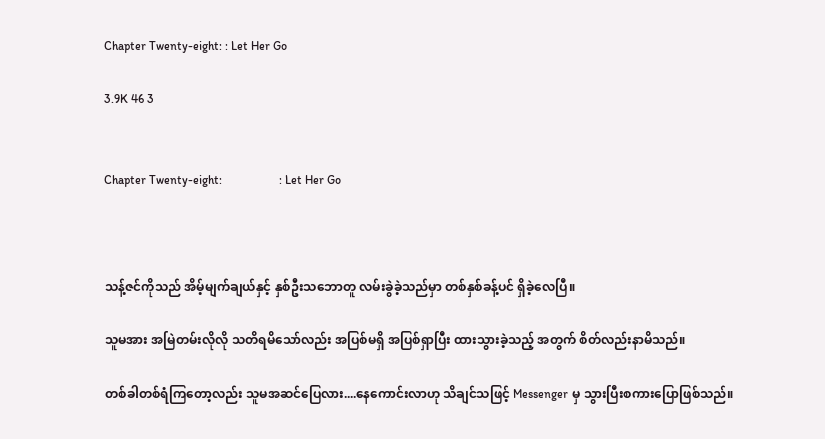Chapter Twenty-eight: : Let Her Go

3.9K 46 3


Chapter Twenty-eight:                   : Let Her Go



သန့်ဇင်ကိုသည် အိမ့်မျက်ချယ်နှင့် နှစ်ဦးသဘောတူ လမ်းခွဲခဲ့သည်မှာ တစ်နှစ်ခန့်ပင် ရှိခဲ့လေပြီ။

သူမအား အမြဲတမ်းလိုလို သတိရမိသော်လည်း အပြစ်မရှိ အပြစ်ရှာပြီး ထားသွားခဲ့သည့် အတွက် စိတ်လည်းနာမိသည်။

တစ်ခါတစ်ရံကြတော့လည်း သူမအဆင်ပြေလား....နေကောင်းလာဟု သိချင်သဖြင့် Messenger မှ သွားပြီးစကားပြောဖြစ်သည်။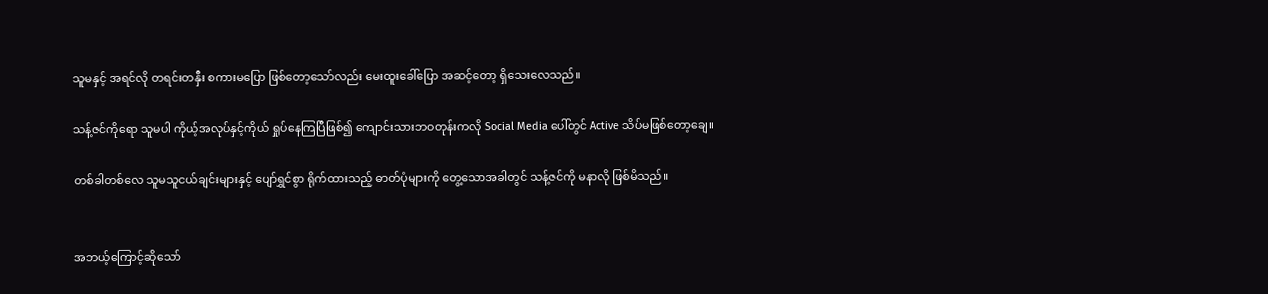သူမနှင့် အရင်လို တရင်းတနှီး စကားမပြော ဖြစ်တော့သော်လည်း မေးထူးခေါ်ပြော အဆင့်တော့ ရှိသေးလေသည်။

သန့်ဇင်ကိုရော သူမပါ ကိုယ့်အလုပ်နှင့်ကိုယ် ရှုပ်နေကြပြီဖြစ်၍ ကျောင်းသားဘဝတုန်းကလို Social Media ပေါ်တွင် Active သိပ်မဖြစ်တော့ချေ။

တစ်ခါတစ်လေ သူမသူငယ်ချင်းများနှင့် ပျော်ရွှင်စွာ ရိုက်ထားသည့် ဓာတ်ပုံများကို တွေ့သောအခါတွင် သန့်ဇင်ကို မနာလို ဖြစ်မိသည်။


အဘယ့်ကြောင့်ဆိုသော်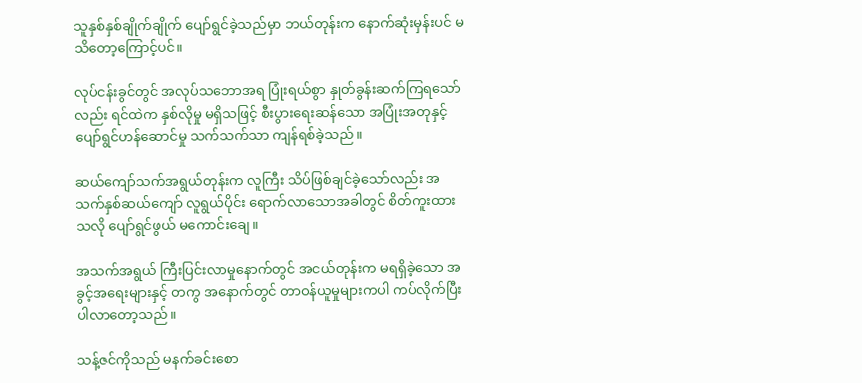သူနှစ်နှစ်ချိုက်ချိုက် ပျော်ရွင်ခဲ့သည်မှာ ဘယ်တုန်းက နောက်ဆုံးမှန်းပင် မသိတော့ကြောင့်ပင်။

လုပ်ငန်းခွင်တွင် အလုပ်သဘောအရ ပြုံးရယ်စွာ နှုတ်ခွန်းဆက်ကြရသော်လည်း ရင်ထဲက နှစ်လိုမှု မရှိသဖြင့် စီးပွားရေးဆန်သော အပြုံးအတုနှင့် ပျော်ရွင်ဟန်ဆောင်မှု သက်သက်သာ ကျန်ရစ်ခဲ့သည်။

ဆယ်ကျော်သက်အရွယ်တုန်းက လူကြီး သိပ်ဖြစ်ချင်ခဲ့သော်လည်း အသက်နှစ်ဆယ်ကျော် လူရွယ်ပိုင်း ရောက်လာသောအခါတွင် စိတ်ကူးထားသလို ပျော်ရွင်ဖွယ် မကောင်းချေ။

အသက်အရွယ် ကြီးပြင်းလာမှုနောက်တွင် အငယ်တုန်းက မရရှိခဲ့သော အခွင့်အရေးများနှင့် တကွ အနောက်တွင် တာဝန်ယူမှုများကပါ ကပ်လိုက်ပြီး ပါလာတော့သည်။

သန့်ဇင်ကိုသည် မနက်ခင်းစော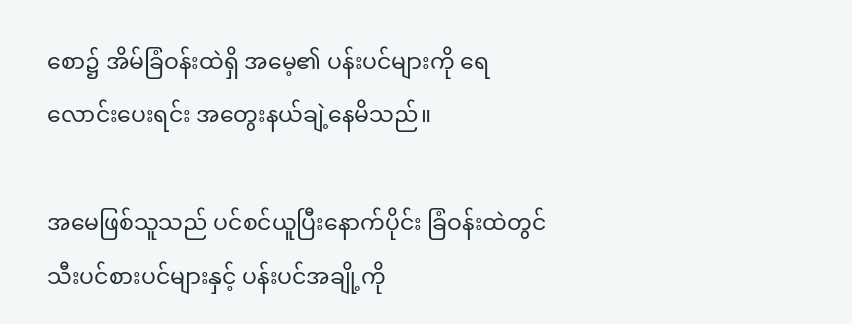စော၌ အိမ်ခြံဝန်းထဲရှိ အမေ့၏ ပန်းပင်များကို ရေလောင်းပေးရင်း အတွေးနယ်ချဲ့နေမိသည်။

အမေဖြစ်သူသည် ပင်စင်ယူပြီးနောက်ပိုင်း ခြံဝန်းထဲတွင် သီးပင်စားပင်များနှင့် ပန်းပင်အချို့ကို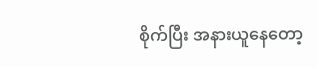စိုက်ပြီး အနားယူနေတော့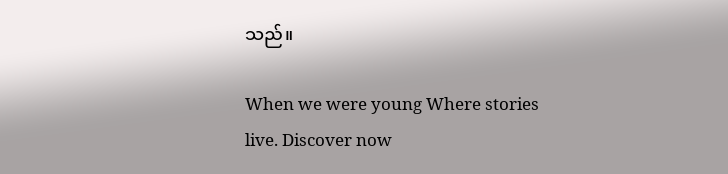သည်။

When we were young Where stories live. Discover now